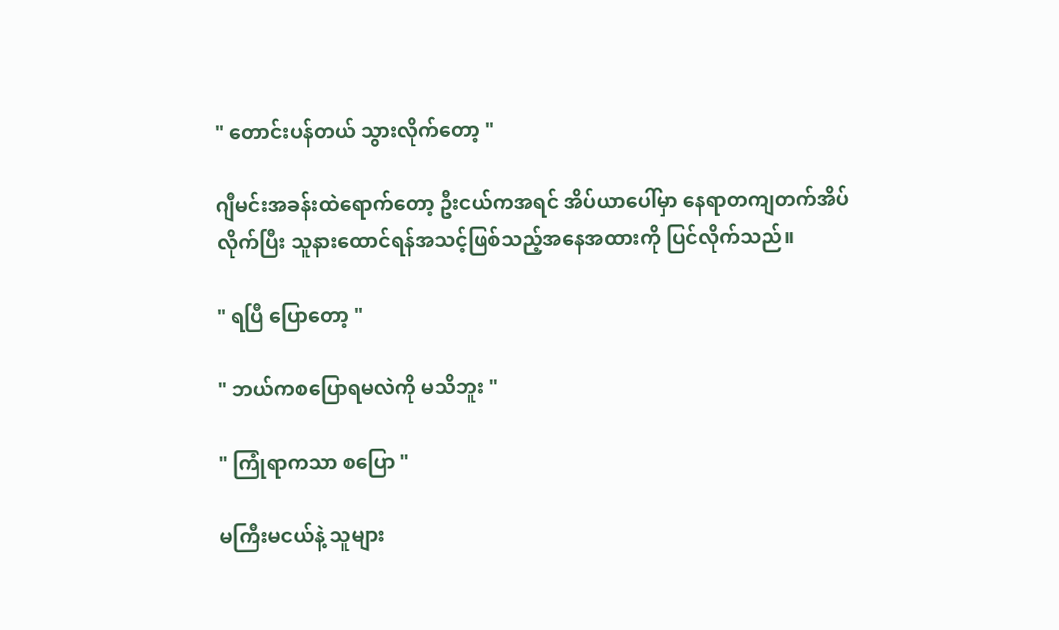" တောင်းပန်တယ် သွားလိုက်တော့ "

ဂျီမင်းအခန်းထဲရောက်တော့ ဦးငယ်ကအရင် အိပ်ယာပေါ်မှာ နေရာတကျတက်အိပ်လိုက်ပြီး သူနားထောင်ရန်အသင့်ဖြစ်သည့်အနေအထားကို ပြင်လိုက်သည်။

" ရပြီ ပြောတော့ "

" ဘယ်ကစပြောရမလဲကို မသိဘူး "

" ကြုံရာကသာ စပြော "

မကြီးမငယ်နဲ့ သူများ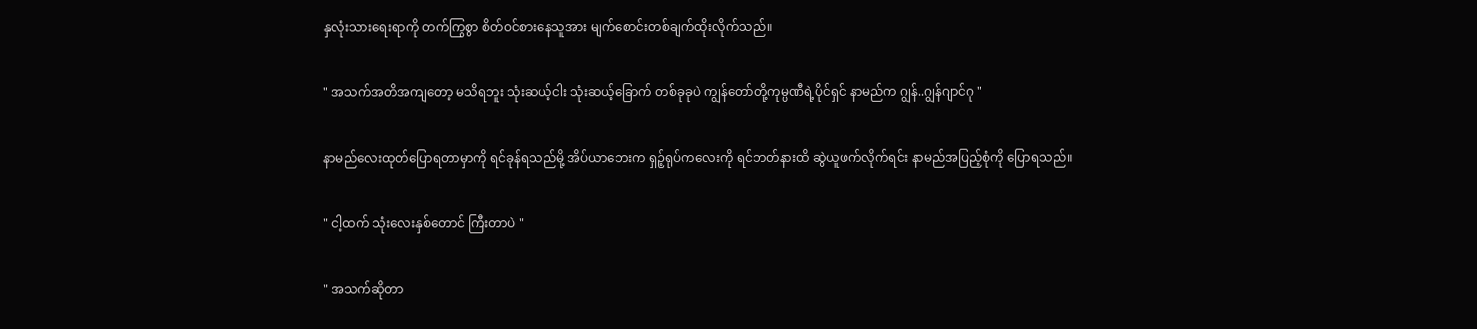နှလုံးသားရေးရာကို တက်ကြွစွာ စိတ်ဝင်စားနေသူအား မျက်စောင်းတစ်ချက်ထိုးလိုက်သည်။

" အသက်အတိအကျတော့ မသိရဘူး သုံးဆယ့်ငါး သုံးဆယ့်ခြောက် တစ်ခုခုပဲ ကျွန်တော်တို့ကုမ္ပဏီရဲ့ပိုင်ရှင် နာမည်က ဂျွန်..ဂျွန်ဂျာင်ဂု "

နာမည်လေးထုတ်ပြောရတာမှာကို ရင်ခုန်ရသည်မို့ အိပ်ယာဘေးက ရှဉ့်ရုပ်ကလေးကို ရင်ဘတ်နားထိ ဆွဲယူဖက်လိုက်ရင်း နာမည်အပြည့်စုံကို ပြောရသည်။

" ငါ့ထက် သုံးလေးနှစ်တောင် ကြီးတာပဲ "

" အသက်ဆိုတာ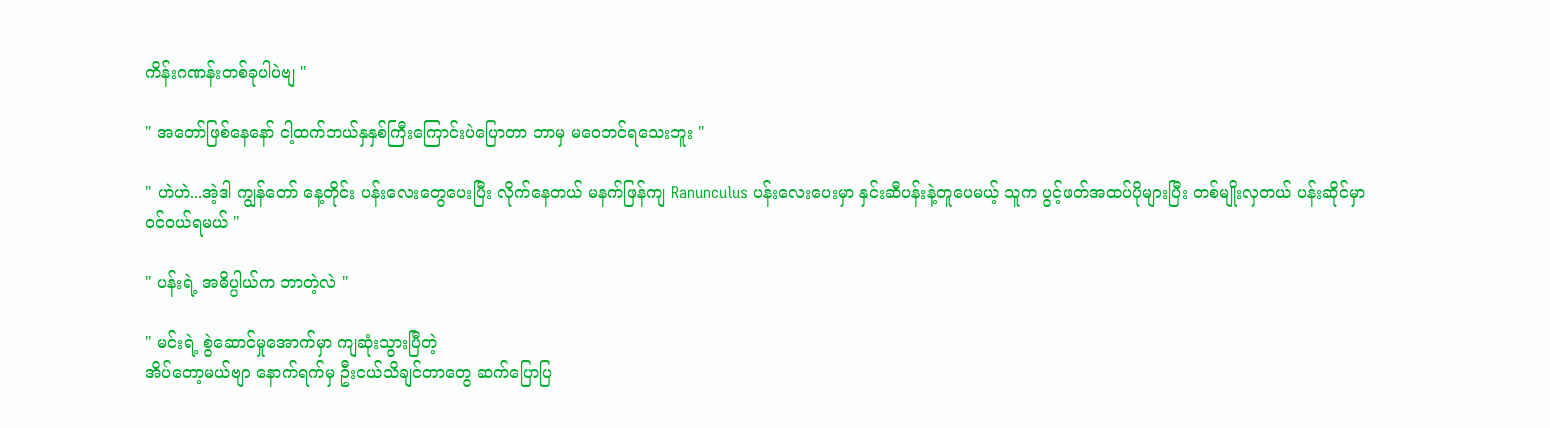ကိန်းဂဏန်းတစ်ခုပါပဲဗျ "

" အတော်ဖြစ်နေနော် ငါ့ထက်ဘယ်နှနှစ်ကြီးကြောင်းပဲပြောတာ ဘာမှ မဝေဘင်ရသေးဘူး "

" ဟဲဟဲ...အဲ့ဒါ ကျွန်တော် နေ့တိုင်း ပန်းလေးတွေပေးပြီး လိုက်နေတယ် မနက်ဖြန်ကျ Ranunculus ပန်းလေးပေးမှာ နှင်းဆီပန်းနဲ့တူပေမယ့် သူက ပွင့်ဖတ်အထပ်ပိုများပြီး တစ်မျိုးလှတယ် ပန်းဆိုင်မှာ ဝင်ဝယ်ရမယ် "

" ပန်းရဲ့ အဓိပ္ပါယ်က ဘာတဲ့လဲ "

" မင်းရဲ့ စွဲဆောင်မှုအောက်မှာ ကျဆုံးသွားပြီတဲ့
အိပ်တော့မယ်ဗျာ နောက်ရက်မှ ဦးငယ်သိချင်တာတွေ ဆက်ပြောပြ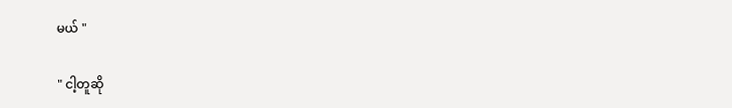မယ် "

" ငါ့တူဆို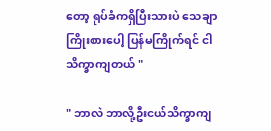တော့ ရုပ်ခံကရှိပြီးသားပဲ သေချာကြိုးစားပေါ့ ပြန်မကြိုက်ရင် ငါသိက္ခာကျတယ် "

" ဘာလဲ ဘာလို့ဦးငယ်သိက္ခာကျ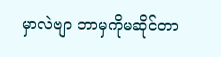မှာလဲဗျာ ဘာမှကိုမဆိုင်တာ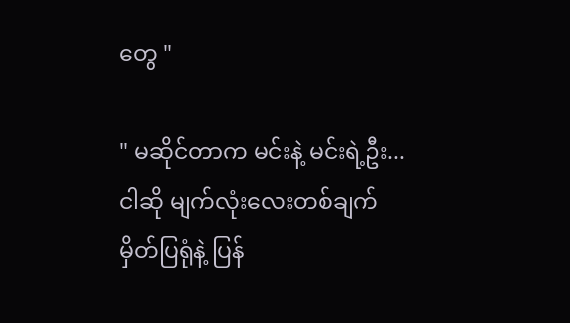တွေ "

" မဆိုင်တာက မင်းနဲ့ မင်းရဲ့ဦး...
ငါဆို မျက်လုံးလေးတစ်ချက်မှိတ်ပြရုံနဲ့ ပြန်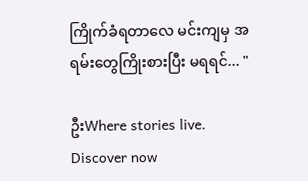ကြိုက်ခံရတာလေ မင်းကျမှ အရမ်းတွေကြိုးစားပြီး မရရင်... "

ဦးWhere stories live. Discover now